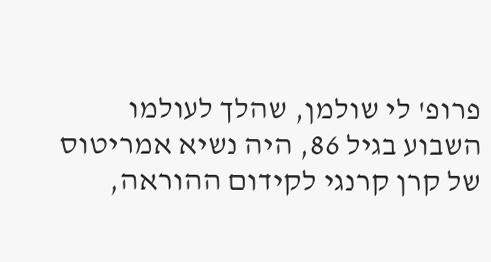פרופ' לי שולמן, שהלך לעולמו השבוע בגיל 86, היה נשיא אמריטוס של קרן קרנגי לקידום ההוראה,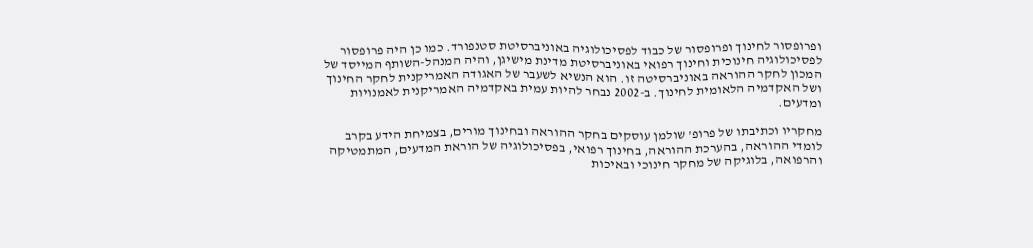ופרופסור לחינוך ופרופסור של כבוד לפסיכולוגיה באוניברסיטת סטנפורד. כמו כן היה פרופסור לפסיכולוגיה חינוכית וחינוך רפואי באוניברסיטת מדינת מישיגן, והיה המנהל-השותף המייסד של המכון לחקר ההוראה באוניברסיטה זו. הוא הנשיא לשעבר של האגודה האמריקנית לחקר החינוך ושל האקדמיה הלאומית לחינוך. ב-2002 נבחר להיות עמית באקדמיה האמריקנית לאמנויות ומדעים.

מחקריו וכתיבתו של פרופ' שולמן עוסקים בחקר ההוראה ובחינוך מורים, בצמיחת הידע בקרב לומדי ההוראה, בהערכת ההוראה, בחינוך רפואי, בפסיכולוגיה של הוראת המדעים, המתמטיקה והרפואה, בלוגיקה של מחקר חינוכי ובאיכות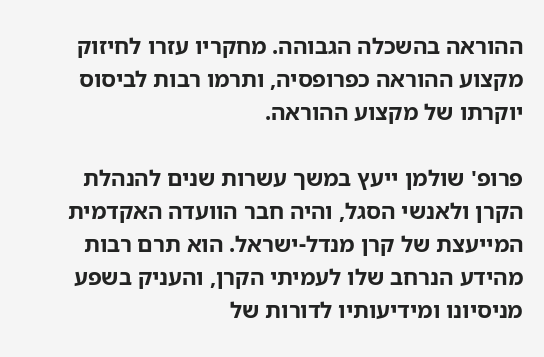ההוראה בהשכלה הגבוהה. מחקריו עזרו לחיזוק מקצוע ההוראה כפרופסיה, ותרמו רבות לביסוס יוקרתו של מקצוע ההוראה.

פרופ' שולמן ייעץ במשך עשרות שנים להנהלת הקרן ולאנשי הסגל, והיה חבר הוועדה האקדמית המייעצת של קרן מנדל-ישראל. הוא תרם רבות מהידע הנרחב שלו לעמיתי הקרן, והעניק בשפע מניסיונו ומידיעותיו לדורות של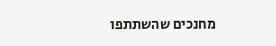מחנכים שהשתתפו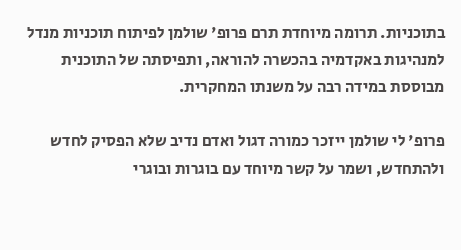בתוכניות. תרומה מיוחדת תרם פרופ' שולמן לפיתוח תוכניות מנדל למנהיגות באקדמיה בהכשרה להוראה, ותפיסתה של התוכנית מבוססת במידה רבה על משנתו המחקרית.

פרופ' לי שולמן ייזכר כמורה דגול ואדם נדיב שלא הפסיק לחדש ולהתחדש, ושמר על קשר מיוחד עם בוגרות ובוגרי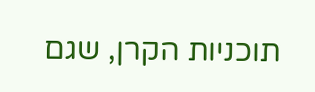תוכניות הקרן, שגם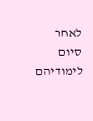לאחר סיום לימודיהם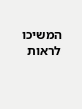המשיכו לראות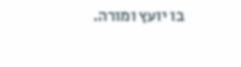בו יועץ ומורה.